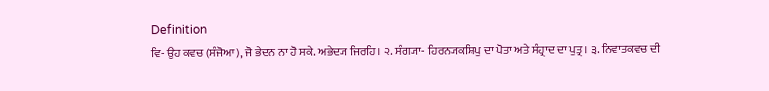Definition
ਵਿ- ਉਹ ਕਵਚ (ਸੰਜੋਆ), ਜੋ ਭੇਦਨ ਨਾ ਹੋ ਸਕੇ. ਅਭੇਦ੍ਯ ਜਿਰਹਿ। ੨. ਸੰਗ੍ਯਾ- ਹਿਰਨ੍ਯਕਸ਼ਿਪੁ ਦਾ ਪੋਤਾ ਅਤੇ ਸੰਹ੍ਰਾਦ ਦਾ ਪੁਤ੍ਰ। ੩. ਨਿਵਾਤਕਵਚ ਦੀ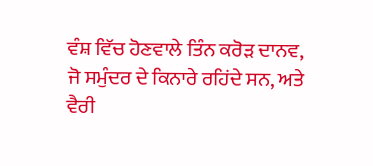ਵੰਸ਼ ਵਿੱਚ ਹੋਣਵਾਲੇ ਤਿੰਨ ਕਰੋੜ ਦਾਨਵ, ਜੋ ਸਮੁੰਦਰ ਦੇ ਕਿਨਾਰੇ ਰਹਿਂਦੇ ਸਨ, ਅਤੇ ਵੈਰੀ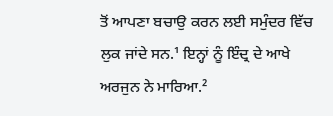ਤੋਂ ਆਪਣਾ ਬਚਾਉ ਕਰਨ ਲਈ ਸਮੁੰਦਰ ਵਿੱਚ ਲੁਕ ਜਾਂਦੇ ਸਨ.¹ ਇਨ੍ਹਾਂ ਨੂੰ ਇੰਦ੍ਰ ਦੇ ਆਖੇ ਅਰਜੁਨ ਨੇ ਮਾਰਿਆ.²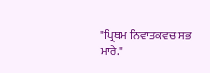"ਪ੍ਰਿਥਮ ਨਿਵਾਤਕਵਚ ਸਭ ਮਾਰੇ."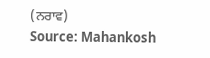(ਨਰਾਵ)
Source: Mahankosh